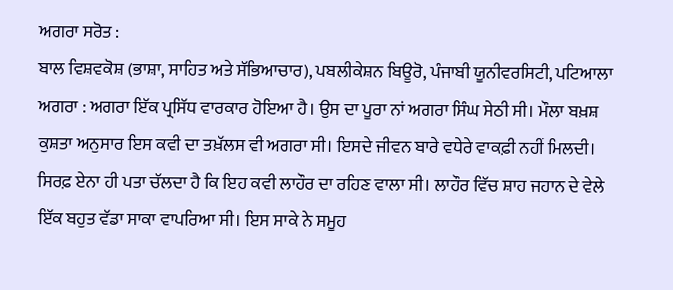ਅਗਰਾ ਸਰੋਤ :
ਬਾਲ ਵਿਸ਼ਵਕੋਸ਼ (ਭਾਸ਼ਾ, ਸਾਹਿਤ ਅਤੇ ਸੱਭਿਆਚਾਰ), ਪਬਲੀਕੇਸ਼ਨ ਬਿਊਰੋ, ਪੰਜਾਬੀ ਯੂਨੀਵਰਸਿਟੀ, ਪਟਿਆਲਾ
ਅਗਰਾ : ਅਗਰਾ ਇੱਕ ਪ੍ਰਸਿੱਧ ਵਾਰਕਾਰ ਹੋਇਆ ਹੈ। ਉਸ ਦਾ ਪੂਰਾ ਨਾਂ ਅਗਰਾ ਸਿੰਘ ਸੇਠੀ ਸੀ। ਮੌਲਾ ਬਖ਼ਸ਼ ਕੁਸ਼ਤਾ ਅਨੁਸਾਰ ਇਸ ਕਵੀ ਦਾ ਤਖ਼ੱਲਸ ਵੀ ਅਗਰਾ ਸੀ। ਇਸਦੇ ਜੀਵਨ ਬਾਰੇ ਵਧੇਰੇ ਵਾਕਫ਼ੀ ਨਹੀਂ ਮਿਲਦੀ। ਸਿਰਫ਼ ਏਨਾ ਹੀ ਪਤਾ ਚੱਲਦਾ ਹੈ ਕਿ ਇਹ ਕਵੀ ਲਾਹੌਰ ਦਾ ਰਹਿਣ ਵਾਲਾ ਸੀ। ਲਾਹੌਰ ਵਿੱਚ ਸ਼ਾਹ ਜਹਾਨ ਦੇ ਵੇਲੇ ਇੱਕ ਬਹੁਤ ਵੱਡਾ ਸਾਕਾ ਵਾਪਰਿਆ ਸੀ। ਇਸ ਸਾਕੇ ਨੇ ਸਮੂਹ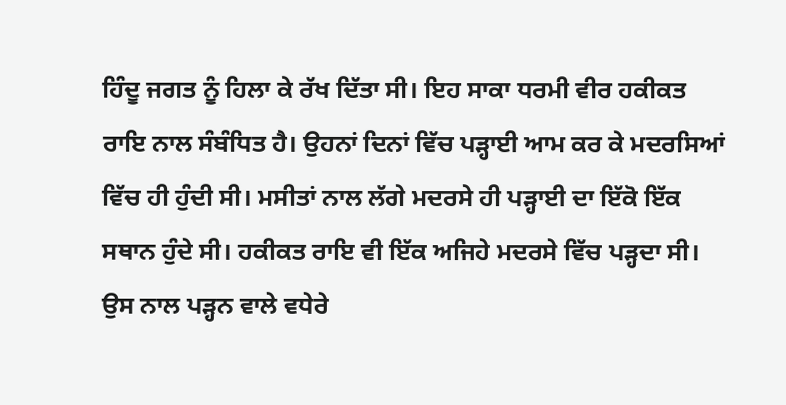ਹਿੰਦੂ ਜਗਤ ਨੂੰ ਹਿਲਾ ਕੇ ਰੱਖ ਦਿੱਤਾ ਸੀ। ਇਹ ਸਾਕਾ ਧਰਮੀ ਵੀਰ ਹਕੀਕਤ ਰਾਇ ਨਾਲ ਸੰਬੰਧਿਤ ਹੈ। ਉਹਨਾਂ ਦਿਨਾਂ ਵਿੱਚ ਪੜ੍ਹਾਈ ਆਮ ਕਰ ਕੇ ਮਦਰਸਿਆਂ ਵਿੱਚ ਹੀ ਹੁੰਦੀ ਸੀ। ਮਸੀਤਾਂ ਨਾਲ ਲੱਗੇ ਮਦਰਸੇ ਹੀ ਪੜ੍ਹਾਈ ਦਾ ਇੱਕੋ ਇੱਕ ਸਥਾਨ ਹੁੰਦੇ ਸੀ। ਹਕੀਕਤ ਰਾਇ ਵੀ ਇੱਕ ਅਜਿਹੇ ਮਦਰਸੇ ਵਿੱਚ ਪੜ੍ਹਦਾ ਸੀ। ਉਸ ਨਾਲ ਪੜ੍ਹਨ ਵਾਲੇ ਵਧੇਰੇ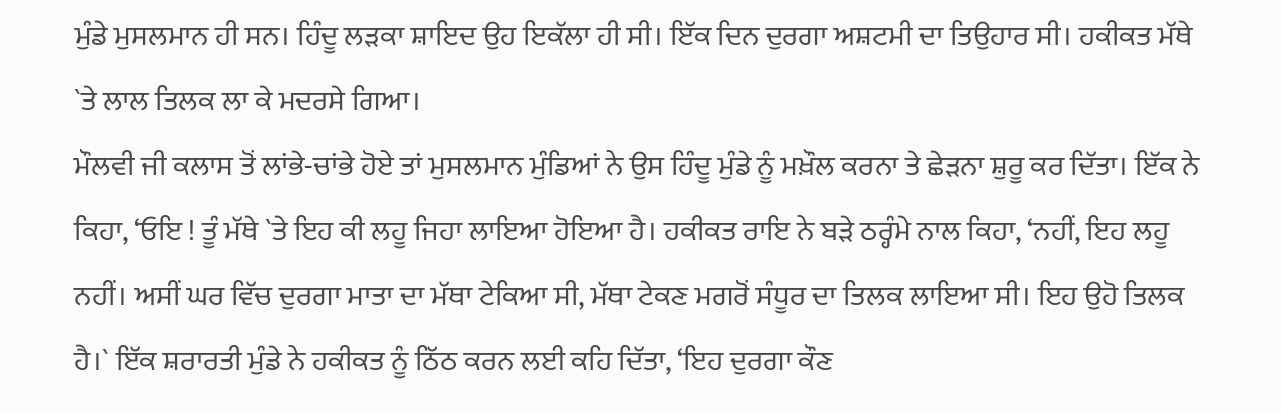ਮੁੰਡੇ ਮੁਸਲਮਾਨ ਹੀ ਸਨ। ਹਿੰਦੂ ਲੜਕਾ ਸ਼ਾਇਦ ਉਹ ਇਕੱਲਾ ਹੀ ਸੀ। ਇੱਕ ਦਿਨ ਦੁਰਗਾ ਅਸ਼ਟਮੀ ਦਾ ਤਿਉਹਾਰ ਸੀ। ਹਕੀਕਤ ਮੱਥੇ `ਤੇ ਲਾਲ ਤਿਲਕ ਲਾ ਕੇ ਮਦਰਸੇ ਗਿਆ।
ਮੌਲਵੀ ਜੀ ਕਲਾਸ ਤੋਂ ਲਾਂਭੇ-ਚਾਂਭੇ ਹੋਏ ਤਾਂ ਮੁਸਲਮਾਨ ਮੁੰਡਿਆਂ ਨੇ ਉਸ ਹਿੰਦੂ ਮੁੰਡੇ ਨੂੰ ਮਖ਼ੌਲ ਕਰਨਾ ਤੇ ਛੇੜਨਾ ਸ਼ੁਰੂ ਕਰ ਦਿੱਤਾ। ਇੱਕ ਨੇ ਕਿਹਾ, ‘ਓਇ ! ਤੂੰ ਮੱਥੇ `ਤੇ ਇਹ ਕੀ ਲਹੂ ਜਿਹਾ ਲਾਇਆ ਹੋਇਆ ਹੈ। ਹਕੀਕਤ ਰਾਇ ਨੇ ਬੜੇ ਠਰ੍ਹੰਮੇ ਨਾਲ ਕਿਹਾ, ‘ਨਹੀਂ, ਇਹ ਲਹੂ ਨਹੀਂ। ਅਸੀਂ ਘਰ ਵਿੱਚ ਦੁਰਗਾ ਮਾਤਾ ਦਾ ਮੱਥਾ ਟੇਕਿਆ ਸੀ, ਮੱਥਾ ਟੇਕਣ ਮਗਰੋਂ ਸੰਧੂਰ ਦਾ ਤਿਲਕ ਲਾਇਆ ਸੀ। ਇਹ ਉਹੋ ਤਿਲਕ ਹੈ।` ਇੱਕ ਸ਼ਰਾਰਤੀ ਮੁੰਡੇ ਨੇ ਹਕੀਕਤ ਨੂੰ ਠਿੱਠ ਕਰਨ ਲਈ ਕਹਿ ਦਿੱਤਾ, ‘ਇਹ ਦੁਰਗਾ ਕੌਣ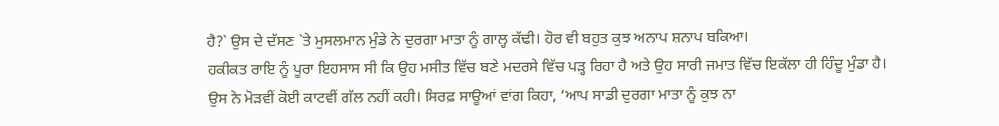ਹੈ?` ਉਸ ਦੇ ਦੱਸਣ `ਤੇ ਮੁਸਲਮਾਨ ਮੁੰਡੇ ਨੇ ਦੁਰਗਾ ਮਾਤਾ ਨੂੰ ਗਾਲ੍ਹ ਕੱਢੀ। ਹੋਰ ਵੀ ਬਹੁਤ ਕੁਝ ਅਨਾਪ ਸ਼ਨਾਪ ਬਕਿਆ।
ਹਕੀਕਤ ਰਾਇ ਨੂੰ ਪੂਰਾ ਇਹਸਾਸ ਸੀ ਕਿ ਉਹ ਮਸੀਤ ਵਿੱਚ ਬਣੇ ਮਦਰਸੇ ਵਿੱਚ ਪੜ੍ਹ ਰਿਹਾ ਹੈ ਅਤੇ ਉਹ ਸਾਰੀ ਜਮਾਤ ਵਿੱਚ ਇਕੱਲਾ ਹੀ ਹਿੰਦੂ ਮੁੰਡਾ ਹੈ। ਉਸ ਨੇ ਮੋੜਵੀਂ ਕੋਈ ਕਾਟਵੀਂ ਗੱਲ ਨਹੀਂ ਕਹੀ। ਸਿਰਫ਼ ਸਾਊਆਂ ਵਾਂਗ ਕਿਹਾ, ‘ਆਪ ਸਾਡੀ ਦੁਰਗਾ ਮਾਤਾ ਨੂੰ ਕੁਝ ਨਾ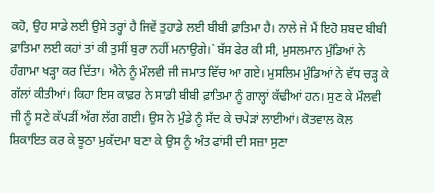ਕਹੋ, ਉਹ ਸਾਡੇ ਲਈ ਉਸੇ ਤਰ੍ਹਾਂ ਹੈ ਜਿਵੇਂ ਤੁਹਾਡੇ ਲਈ ਬੀਬੀ ਫ਼ਾਤਿਮਾ ਹੈ। ਨਾਲੇ ਜੇ ਮੈਂ ਇਹੋ ਸ਼ਬਦ ਬੀਬੀ ਫ਼ਾਤਿਮਾ ਲਈ ਕਹਾਂ ਤਾਂ ਕੀ ਤੁਸੀਂ ਬੁਰਾ ਨਹੀਂ ਮਨਾਉਗੇ।` ਬੱਸ ਫੇਰ ਕੀ ਸੀ, ਮੁਸਲਮਾਨ ਮੁੰਡਿਆਂ ਨੇ ਹੰਗਾਮਾ ਖੜ੍ਹਾ ਕਰ ਦਿੱਤਾ। ਐਨੇ ਨੂੰ ਮੌਲਵੀ ਜੀ ਜਮਾਤ ਵਿੱਚ ਆ ਗਏ। ਮੁਸਲਿਮ ਮੁੰਡਿਆਂ ਨੇ ਵੱਧ ਚੜ੍ਹ ਕੇ ਗੱਲਾਂ ਕੀਤੀਆਂ। ਕਿਹਾ ਇਸ ਕਾਫ਼ਰ ਨੇ ਸਾਡੀ ਬੀਬੀ ਫ਼ਾਤਿਮਾ ਨੂੰ ਗਾਲ੍ਹਾਂ ਕੱਢੀਆਂ ਹਨ। ਸੁਣ ਕੇ ਮੌਲਵੀ ਜੀ ਨੂੰ ਸਣੇ ਕੱਪੜੀਂ ਅੱਗ ਲੱਗ ਗਈ। ਉਸ ਨੇ ਮੁੰਡੇ ਨੂੰ ਸੱਦ ਕੇ ਚਪੇੜਾਂ ਲਾਈਆਂ। ਕੋਤਵਾਲ ਕੋਲ ਸ਼ਿਕਾਇਤ ਕਰ ਕੇ ਝੂਠਾ ਮੁਕੱਦਮਾ ਬਣਾ ਕੇ ਉਸ ਨੂੰ ਅੰਤ ਫਾਂਸੀ ਦੀ ਸਜ਼ਾ ਸੁਣਾ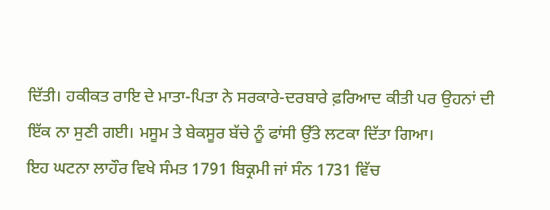ਦਿੱਤੀ। ਹਕੀਕਤ ਰਾਇ ਦੇ ਮਾਤਾ-ਪਿਤਾ ਨੇ ਸਰਕਾਰੇ-ਦਰਬਾਰੇ ਫ਼ਰਿਆਦ ਕੀਤੀ ਪਰ ਉਹਨਾਂ ਦੀ ਇੱਕ ਨਾ ਸੁਣੀ ਗਈ। ਮਸੂਮ ਤੇ ਬੇਕਸੂਰ ਬੱਚੇ ਨੂੰ ਫਾਂਸੀ ਉੱਤੇ ਲਟਕਾ ਦਿੱਤਾ ਗਿਆ।
ਇਹ ਘਟਨਾ ਲਾਹੌਰ ਵਿਖੇ ਸੰਮਤ 1791 ਬਿਕ੍ਰਮੀ ਜਾਂ ਸੰਨ 1731 ਵਿੱਚ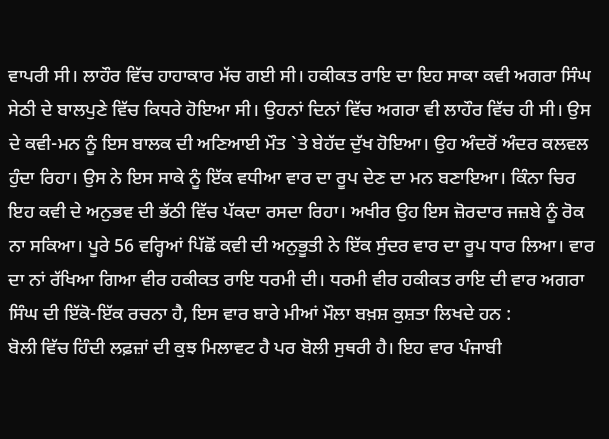ਵਾਪਰੀ ਸੀ। ਲਾਹੌਰ ਵਿੱਚ ਹਾਹਾਕਾਰ ਮੱਚ ਗਈ ਸੀ। ਹਕੀਕਤ ਰਾਇ ਦਾ ਇਹ ਸਾਕਾ ਕਵੀ ਅਗਰਾ ਸਿੰਘ ਸੇਠੀ ਦੇ ਬਾਲਪੁਣੇ ਵਿੱਚ ਕਿਧਰੇ ਹੋਇਆ ਸੀ। ਉਹਨਾਂ ਦਿਨਾਂ ਵਿੱਚ ਅਗਰਾ ਵੀ ਲਾਹੌਰ ਵਿੱਚ ਹੀ ਸੀ। ਉਸ ਦੇ ਕਵੀ-ਮਨ ਨੂੰ ਇਸ ਬਾਲਕ ਦੀ ਅਣਿਆਈ ਮੌਤ `ਤੇ ਬੇਹੱਦ ਦੁੱਖ ਹੋਇਆ। ਉਹ ਅੰਦਰੋਂ ਅੰਦਰ ਕਲਵਲ ਹੁੰਦਾ ਰਿਹਾ। ਉਸ ਨੇ ਇਸ ਸਾਕੇ ਨੂੰ ਇੱਕ ਵਧੀਆ ਵਾਰ ਦਾ ਰੂਪ ਦੇਣ ਦਾ ਮਨ ਬਣਾਇਆ। ਕਿੰਨਾ ਚਿਰ ਇਹ ਕਵੀ ਦੇ ਅਨੁਭਵ ਦੀ ਭੱਠੀ ਵਿੱਚ ਪੱਕਦਾ ਰਸਦਾ ਰਿਹਾ। ਅਖੀਰ ਉਹ ਇਸ ਜ਼ੋਰਦਾਰ ਜਜ਼ਬੇ ਨੂੰ ਰੋਕ ਨਾ ਸਕਿਆ। ਪੂਰੇ 56 ਵਰ੍ਹਿਆਂ ਪਿੱਛੋਂ ਕਵੀ ਦੀ ਅਨੁਭੂਤੀ ਨੇ ਇੱਕ ਸੁੰਦਰ ਵਾਰ ਦਾ ਰੂਪ ਧਾਰ ਲਿਆ। ਵਾਰ ਦਾ ਨਾਂ ਰੱਖਿਆ ਗਿਆ ਵੀਰ ਹਕੀਕਤ ਰਾਇ ਧਰਮੀ ਦੀ। ਧਰਮੀ ਵੀਰ ਹਕੀਕਤ ਰਾਇ ਦੀ ਵਾਰ ਅਗਰਾ ਸਿੰਘ ਦੀ ਇੱਕੋ-ਇੱਕ ਰਚਨਾ ਹੈ, ਇਸ ਵਾਰ ਬਾਰੇ ਮੀਆਂ ਮੌਲਾ ਬਖ਼ਸ਼ ਕੁਸ਼ਤਾ ਲਿਖਦੇ ਹਨ :
ਬੋਲੀ ਵਿੱਚ ਹਿੰਦੀ ਲਫ਼ਜ਼ਾਂ ਦੀ ਕੁਝ ਮਿਲਾਵਟ ਹੈ ਪਰ ਬੋਲੀ ਸੁਥਰੀ ਹੈ। ਇਹ ਵਾਰ ਪੰਜਾਬੀ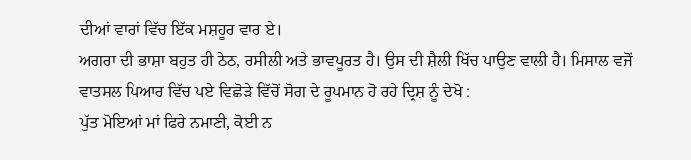ਦੀਆਂ ਵਾਰਾਂ ਵਿੱਚ ਇੱਕ ਮਸ਼ਹੂਰ ਵਾਰ ਏ।
ਅਗਰਾ ਦੀ ਭਾਸ਼ਾ ਬਹੁਤ ਹੀ ਠੇਠ, ਰਸੀਲੀ ਅਤੇ ਭਾਵਪੂਰਤ ਹੈ। ਉਸ ਦੀ ਸ਼ੈਲੀ ਖਿੱਚ ਪਾਉਣ ਵਾਲੀ ਹੈ। ਮਿਸਾਲ ਵਜੋਂ ਵਾਤਸਲ ਪਿਆਰ ਵਿੱਚ ਪਏ ਵਿਛੋੜੇ ਵਿੱਚੋਂ ਸੋਗ ਦੇ ਰੂਪਮਾਨ ਹੋ ਰਹੇ ਦ੍ਰਿਸ਼ ਨੂੰ ਦੇਖੋ :
ਪੁੱਤ ਮੋਇਆਂ ਮਾਂ ਫਿਰੇ ਨਮਾਣੀ, ਕੋਈ ਨ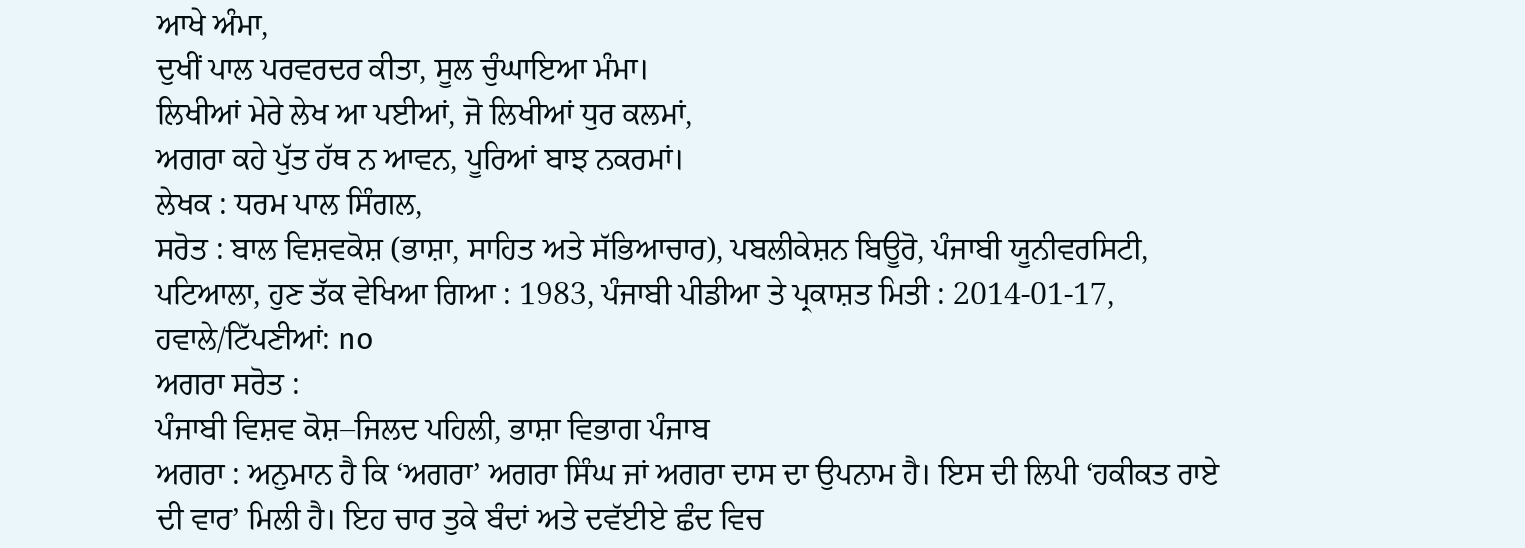ਆਖੇ ਅੰਮਾ,
ਦੁਖੀਂ ਪਾਲ ਪਰਵਰਦਰ ਕੀਤਾ, ਸੂਲ ਚੁੰਘਾਇਆ ਮੰਮਾ।
ਲਿਖੀਆਂ ਮੇਰੇ ਲੇਖ ਆ ਪਈਆਂ, ਜੋ ਲਿਖੀਆਂ ਧੁਰ ਕਲਮਾਂ,
ਅਗਰਾ ਕਹੇ ਪੁੱਤ ਹੱਥ ਨ ਆਵਨ, ਪੂਰਿਆਂ ਬਾਝ ਨਕਰਮਾਂ।
ਲੇਖਕ : ਧਰਮ ਪਾਲ ਸਿੰਗਲ,
ਸਰੋਤ : ਬਾਲ ਵਿਸ਼ਵਕੋਸ਼ (ਭਾਸ਼ਾ, ਸਾਹਿਤ ਅਤੇ ਸੱਭਿਆਚਾਰ), ਪਬਲੀਕੇਸ਼ਨ ਬਿਊਰੋ, ਪੰਜਾਬੀ ਯੂਨੀਵਰਸਿਟੀ, ਪਟਿਆਲਾ, ਹੁਣ ਤੱਕ ਵੇਖਿਆ ਗਿਆ : 1983, ਪੰਜਾਬੀ ਪੀਡੀਆ ਤੇ ਪ੍ਰਕਾਸ਼ਤ ਮਿਤੀ : 2014-01-17, ਹਵਾਲੇ/ਟਿੱਪਣੀਆਂ: no
ਅਗਰਾ ਸਰੋਤ :
ਪੰਜਾਬੀ ਵਿਸ਼ਵ ਕੋਸ਼–ਜਿਲਦ ਪਹਿਲੀ, ਭਾਸ਼ਾ ਵਿਭਾਗ ਪੰਜਾਬ
ਅਗਰਾ : ਅਨੁਮਾਨ ਹੈ ਕਿ ‘ਅਗਰਾ’ ਅਗਰਾ ਸਿੰਘ ਜਾਂ ਅਗਰਾ ਦਾਸ ਦਾ ਉਪਨਾਮ ਹੈ। ਇਸ ਦੀ ਲਿਪੀ ‘ਹਕੀਕਤ ਰਾਏ ਦੀ ਵਾਰ’ ਮਿਲੀ ਹੈ। ਇਹ ਚਾਰ ਤੁਕੇ ਬੰਦਾਂ ਅਤੇ ਦਵੱਈਏ ਛੰਦ ਵਿਚ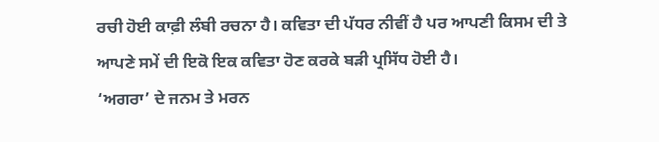ਰਚੀ ਹੋਈ ਕਾਫ਼ੀ ਲੰਬੀ ਰਚਨਾ ਹੈ। ਕਵਿਤਾ ਦੀ ਪੱਧਰ ਨੀਵੀਂ ਹੈ ਪਰ ਆਪਣੀ ਕਿਸਮ ਦੀ ਤੇ ਆਪਣੇ ਸਮੇਂ ਦੀ ਇਕੋ ਇਕ ਕਵਿਤਾ ਹੋਣ ਕਰਕੇ ਬੜੀ ਪ੍ਰਸਿੱਧ ਹੋਈ ਹੈ।
‘ਅਗਰਾ’ ਦੇ ਜਨਮ ਤੇ ਮਰਨ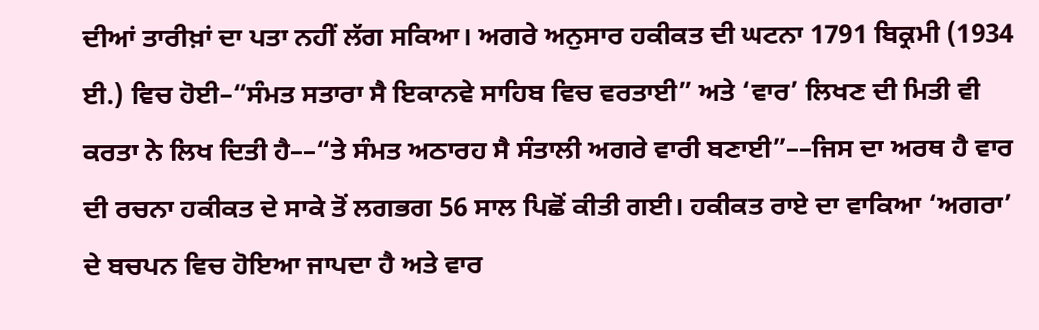ਦੀਆਂ ਤਾਰੀਖ਼ਾਂ ਦਾ ਪਤਾ ਨਹੀਂ ਲੱਗ ਸਕਿਆ। ਅਗਰੇ ਅਨੁਸਾਰ ਹਕੀਕਤ ਦੀ ਘਟਨਾ 1791 ਬਿਕ੍ਰਮੀ (1934 ਈ.) ਵਿਚ ਹੋਈ–“ਸੰਮਤ ਸਤਾਰਾ ਸੈ ਇਕਾਨਵੇ ਸਾਹਿਬ ਵਿਚ ਵਰਤਾਈ” ਅਤੇ ‘ਵਾਰ’ ਲਿਖਣ ਦੀ ਮਿਤੀ ਵੀ ਕਰਤਾ ਨੇ ਲਿਖ ਦਿਤੀ ਹੈ––“ਤੇ ਸੰਮਤ ਅਠਾਰਹ ਸੈ ਸੰਤਾਲੀ ਅਗਰੇ ਵਾਰੀ ਬਣਾਈ”––ਜਿਸ ਦਾ ਅਰਥ ਹੈ ਵਾਰ ਦੀ ਰਚਨਾ ਹਕੀਕਤ ਦੇ ਸਾਕੇ ਤੋਂ ਲਗਭਗ 56 ਸਾਲ ਪਿਛੋਂ ਕੀਤੀ ਗਈ। ਹਕੀਕਤ ਰਾਏ ਦਾ ਵਾਕਿਆ ‘ਅਗਰਾ’ ਦੇ ਬਚਪਨ ਵਿਚ ਹੋਇਆ ਜਾਪਦਾ ਹੈ ਅਤੇ ਵਾਰ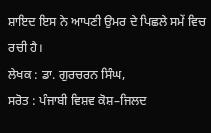ਸ਼ਾਇਦ ਇਸ ਨੇ ਆਪਣੀ ਉਮਰ ਦੇ ਪਿਛਲੇ ਸਮੇਂ ਵਿਚ ਰਚੀ ਹੈ।
ਲੇਖਕ : ਡਾ. ਗੁਰਚਰਨ ਸਿੰਘ,
ਸਰੋਤ : ਪੰਜਾਬੀ ਵਿਸ਼ਵ ਕੋਸ਼–ਜਿਲਦ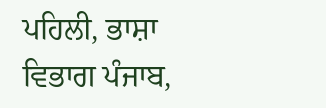ਪਹਿਲੀ, ਭਾਸ਼ਾ ਵਿਭਾਗ ਪੰਜਾਬ,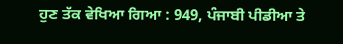ਹੁਣ ਤੱਕ ਵੇਖਿਆ ਗਿਆ : 949, ਪੰਜਾਬੀ ਪੀਡੀਆ ਤੇ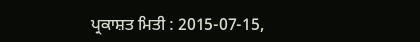ਪ੍ਰਕਾਸ਼ਤ ਮਿਤੀ : 2015-07-15,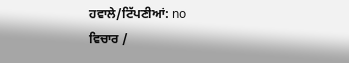ਹਵਾਲੇ/ਟਿੱਪਣੀਆਂ: no
ਵਿਚਾਰ /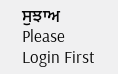ਸੁਝਾਅ
Please Login First